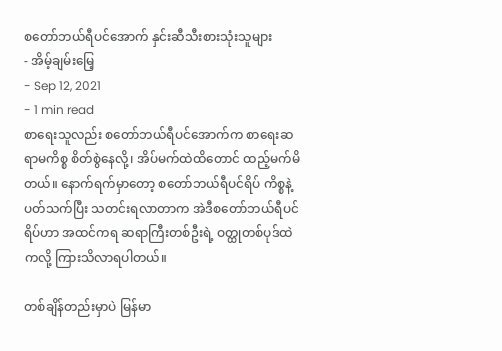စတော်ဘယ်ရီပင်အောက် နှင်းဆီသီးစားသုံးသူများ
- အိမ့်ချမ်းမြေ့
- Sep 12, 2021
- 1 min read
စာရေးသူလည်း စတော်ဘယ်ရီပင်အောက်က စာရေးဆရာမကိစ္စ စိတ်စွဲနေလို့၊ အိပ်မက်ထဲထိတောင် ထည့်မက်မိတယ်။ နောက်ရက်မှာတော့ စတော်ဘယ်ရီပင်ရိပ် ကိစ္စနဲ့ပတ်သက်ပြီး သတင်းရလာတာက အဲဒီစတော်ဘယ်ရီပင်ရိပ်ဟာ အထင်ကရ ဆရာကြီးတစ်ဦးရဲ့ ဝတ္ထုတစ်ပုဒ်ထဲကလို့ ကြားသိလာရပါတယ်။

တစ်ချိန်တည်းမှာပဲ မြန်မာ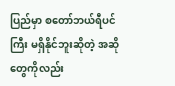ပြည်မှာ စတော်ဘယ်ရီပင်ကြီး မရှိနိုင်ဘူးဆိုတဲ့ အဆိုတွေကိုလည်း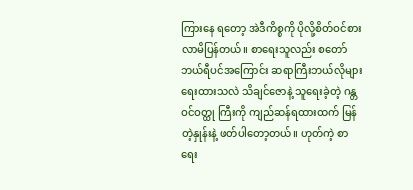ကြားနေ ရတော့ အဲဒီကိစ္စကို ပိုလို့စိတ်ဝင်စားလာမိပြန်တယ်။ စာရေးသူလည်း စတော်ဘယ်ရီပင်အကြောင်း ဆရာကြီးဘယ်လိုများရေးထားသလဲ သိချင်ဇောနဲ့ သူရေးခဲ့တဲ့ ဂန္တဝင်ဝတ္ထု ကြီးကို ကျည်ဆန်ရထားထက် မြန်တဲ့နှုန်းနဲ့ ဖတ်ပါတော့တယ်။ ဟုတ်ကဲ့ စာရေး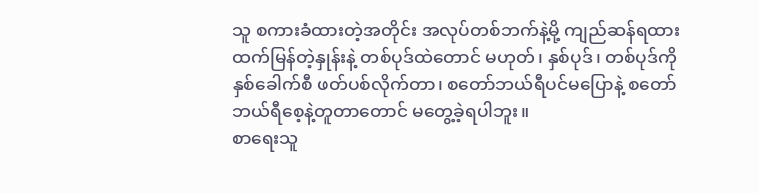သူ စကားခံထားတဲ့အတိုင်း အလုပ်တစ်ဘက်နဲ့မို့ ကျည်ဆန်ရထားထက်မြန်တဲ့နှုန်းနဲ့ တစ်ပုဒ်ထဲတောင် မဟုတ်၊ နှစ်ပုဒ်၊ တစ်ပုဒ်ကို နှစ်ခေါက်စီ ဖတ်ပစ်လိုက်တာ၊ စတော်ဘယ်ရီပင်မပြောနဲ့ စတော်ဘယ်ရီစေ့နဲ့တူတာတောင် မတွေ့ခဲ့ရပါဘူး။
စာရေးသူ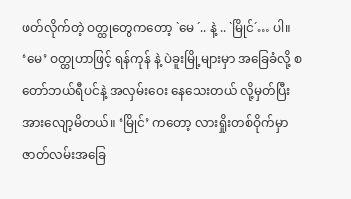ဖတ်လိုက်တဲ့ ဝတ္ထုတွေကတော့ `မေ ´.. နဲ့ .. `မြိုင်´… ပါ။
‘မေ’ ဝတ္ထုဟာဖြင့် ရန်ကုန် နဲ့ ပဲခူးမြို့များမှာ အခြေခံလို့ စတော်ဘယ်ရီပင်နဲ့ အလှမ်းဝေး နေသေးတယ် လို့မှတ်ပြီး အားလျော့မိတယ်။ ‘မြိုင်’ ကတော့ လားရှိုးတစ်ဝိုက်မှာ ဇာတ်လမ်းအခြေ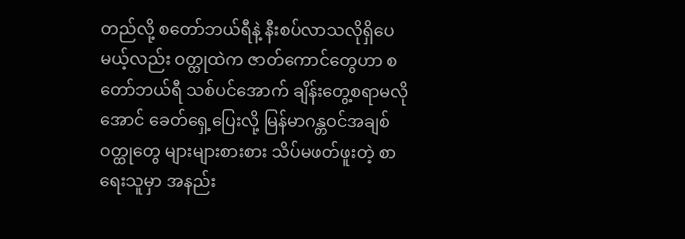တည်လို့ စတော်ဘယ်ရီနဲ့ နီးစပ်လာသလိုရှိပေမယ့်လည်း ဝတ္ထုထဲက ဇာတ်ကောင်တွေဟာ စတော်ဘယ်ရီ သစ်ပင်အောက် ချိန်းတွေ့စရာမလိုအောင် ခေတ်ရှေ့ပြေးလို့ မြန်မာဂန္တဝင်အချစ်ဝတ္ထုတွေ များများစားစား သိပ်မဖတ်ဖူးတဲ့ စာရေးသူမှာ အနည်း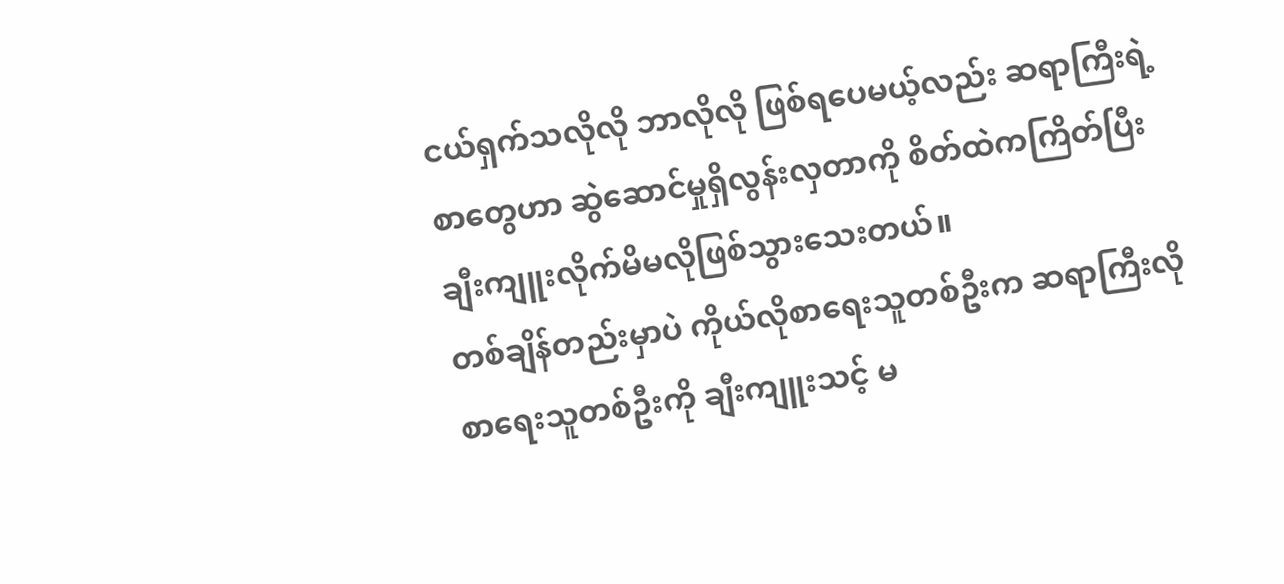ငယ်ရှက်သလိုလို ဘာလိုလို ဖြစ်ရပေမယ့်လည်း ဆရာကြီးရဲ့ စာတွေဟာ ဆွဲဆောင်မှုရှိလွန်းလှတာကို စိတ်ထဲကကြိတ်ပြီး ချီးကျူးလိုက်မိမလိုဖြစ်သွားသေးတယ်။
တစ်ချိန်တည်းမှာပဲ ကိုယ်လိုစာရေးသူတစ်ဦးက ဆရာကြီးလို စာရေးသူတစ်ဦးကို ချီးကျူးသင့် မ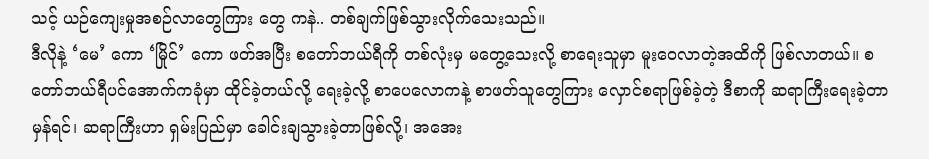သင့် ယဉ်ကျေးမှုအစဉ်လာတွေကြား တွေ ကနဲ.. တစ်ချက်ဖြစ်သွားလိုက်သေးသည်။
ဒီလိုနဲ့ ‘မေ’ ကော ‘မြိုင်’ ကော ဖတ်အပြီး စတော်ဘယ်ရီကို တစ်လုံးမှ မတွေ့သေးလို့ စာရေးသူမှာ မူးဝေလာတဲ့အထိကို ဖြစ်လာတယ်။ စတော်ဘယ်ရီပင်အောက်ကခုံမှာ ထိုင်ခဲ့တယ်လို့ ရေးခဲ့လို့ စာပေလောကနဲ့ စာဖတ်သူတွေကြား လှောင်စရာဖြစ်ခဲ့တဲ့ ဒီစာကို ဆရာကြီးရေးခဲ့တာမှန်ရင်၊ ဆရာကြီးဟာ ရှမ်းပြည်မှာ ခေါင်းချသွားခဲ့တာဖြစ်လို့၊ အအေး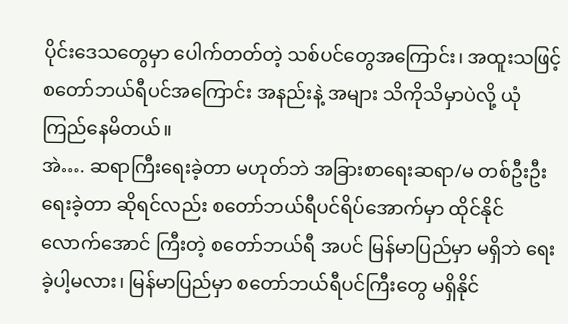ပိုင်းဒေသတွေမှာ ပေါက်တတ်တဲ့ သစ်ပင်တွေအကြောင်း၊ အထူးသဖြင့် စတော်ဘယ်ရီပင်အကြောင်း အနည်းနဲ့ အများ သိကိုသိမှာပဲလို့ ယုံကြည်နေမိတယ်။
အဲ…. ဆရာကြီးရေးခဲ့တာ မဟုတ်ဘဲ အခြားစာရေးဆရာ/မ တစ်ဦးဦးရေးခဲ့တာ ဆိုရင်လည်း စတော်ဘယ်ရီပင်ရိပ်အောက်မှာ ထိုင်နိုင်လောက်အောင် ကြီးတဲ့ စတော်ဘယ်ရီ အပင် မြန်မာပြည်မှာ မရှိဘဲ ရေးခဲ့ပါ့မလား၊ မြန်မာပြည်မှာ စတော်ဘယ်ရီပင်ကြီးတွေ မရှိနိုင်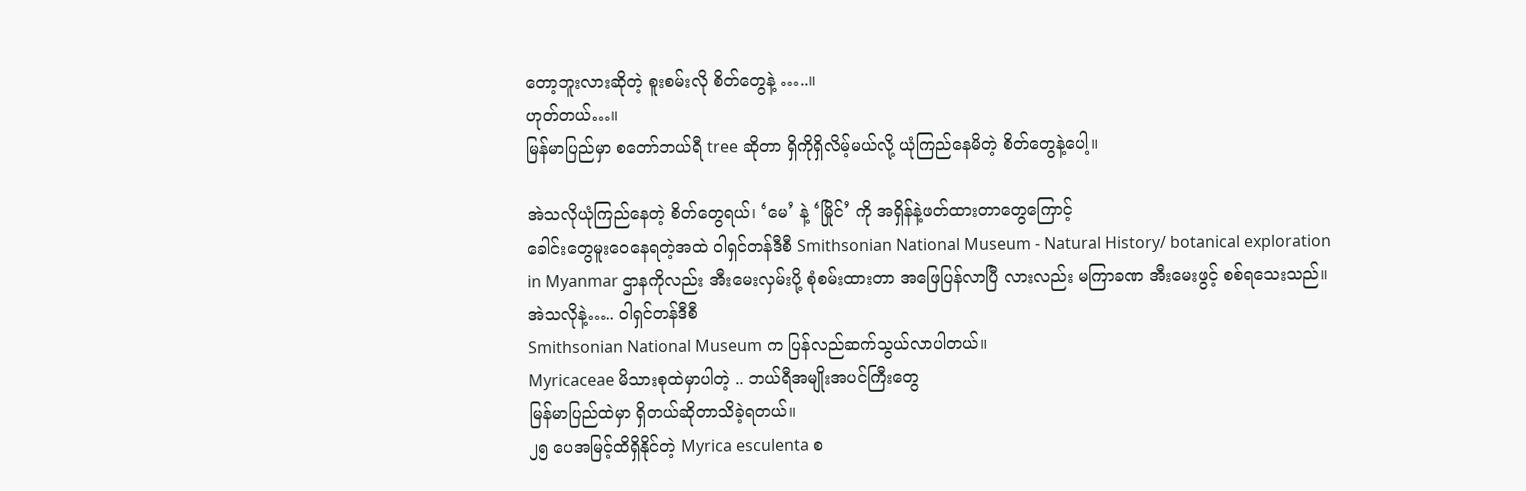တော့ဘူးလားဆိုတဲ့ စူးစမ်းလို စိတ်တွေနဲ့ …..။
ဟုတ်တယ်…။
မြန်မာပြည်မှာ စတော်ဘယ်ရီ tree ဆိုတာ ရှိကိုရှိလိမ့်မယ်လို့ ယုံကြည်နေမိတဲ့ စိတ်တွေနဲ့ပေါ့။

အဲသလိုယုံကြည်နေတဲ့ စိတ်တွေရယ်၊ ‘မေ’ နဲ့ ‘မြိုင်’ ကို အရှိန်နဲ့ဖတ်ထားတာတွေကြောင့်
ခေါင်းတွေမူးဝေနေရတဲ့အထဲ ဝါရှင်တန်ဒီစီ Smithsonian National Museum - Natural History/ botanical exploration in Myanmar ဌာနကိုလည်း အီးမေးလှမ်းပို့ စုံစမ်းထားတာ အဖြေပြန်လာပြီ လားလည်း မကြာခဏ အီးမေးဖွင့် စစ်ရသေးသည်။
အဲသလိုနဲ့….. ဝါရှင်တန်ဒီစီ
Smithsonian National Museum က ပြန်လည်ဆက်သွယ်လာပါတယ်။
Myricaceae မိသားစုထဲမှာပါတဲ့ .. ဘယ်ရီအမျိုးအပင်ကြီးတွေ
မြန်မာပြည်ထဲမှာ ရှိတယ်ဆိုတာသိခဲ့ရတယ်။
၂၅ ပေအမြင့်ထိရှိနိုင်တဲ့ Myrica esculenta စ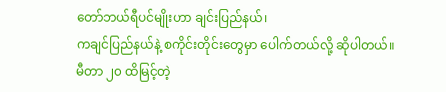တော်ဘယ်ရီပင်မျိုးဟာ ချင်းပြည်နယ်၊
ကချင်ပြည်နယ်နဲ့ စကိုင်းတိုင်းတွေမှာ ပေါက်တယ်လို့ ဆိုပါတယ်။
မီတာ ၂၀ ထိမြင့်တဲ့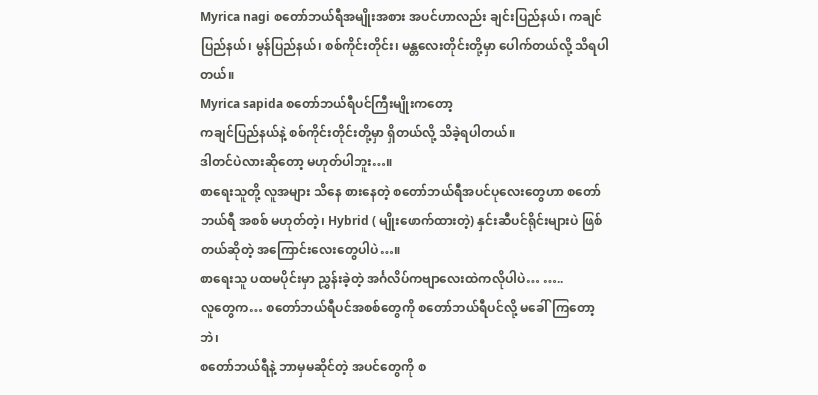Myrica nagi စတော်ဘယ်ရီအမျိုးအစား အပင်ဟာလည်း ချင်းပြည်နယ်၊ ကချင်ပြည်နယ်၊ မွန်ပြည်နယ်၊ စစ်ကိုင်းတိုင်း၊ မန္တလေးတိုင်းတို့မှာ ပေါက်တယ်လို့ သိရပါတယ်။
Myrica sapida စတော်ဘယ်ရီပင်ကြီးမျိုးကတော့
ကချင်ပြည်နယ်နဲ့ စစ်ကိုင်းတိုင်းတို့မှာ ရှိတယ်လို့ သိခဲ့ရပါတယ်။
ဒါတင်ပဲလားဆိုတော့ မဟုတ်ပါဘူး…။
စာရေးသူတို့ လူအများ သိနေ စားနေတဲ့ စတော်ဘယ်ရီအပင်ပုလေးတွေဟာ စတော်ဘယ်ရီ အစစ် မဟုတ်တဲ့၊ Hybrid ( မျိုးဖောက်ထားတဲ့) နှင်းဆီပင်ရိုင်းများပဲ ဖြစ်တယ်ဆိုတဲ့ အကြောင်းလေးတွေပါပဲ…။
စာရေးသူ ပထမပိုင်းမှာ ညွှန်းခဲ့တဲ့ အင်္ဂလိပ်ကဗျာလေးထဲကလိုပါပဲ… …..
လူတွေက… စတော်ဘယ်ရီပင်အစစ်တွေကို စတော်ဘယ်ရီပင်လို့ မခေါ်ကြတော့ဘဲ၊
စတော်ဘယ်ရီနဲ့ ဘာမှမဆိုင်တဲ့ အပင်တွေကို စ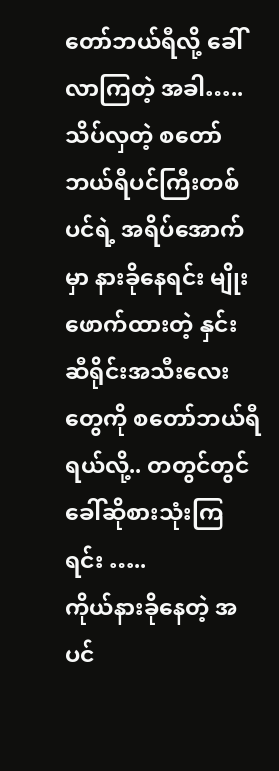တော်ဘယ်ရီလို့ ခေါ်လာကြတဲ့ အခါ…..
သိပ်လှတဲ့ စတော်ဘယ်ရီပင်ကြီးတစ်ပင်ရဲ့ အရိပ်အောက်မှာ နားခိုနေရင်း မျိုးဖောက်ထားတဲ့ နှင်းဆီရိုင်းအသီးလေးတွေကို စတော်ဘယ်ရီရယ်လို့.. တတွင်တွင်ခေါ်ဆိုစားသုံးကြရင်း …..
ကိုယ်နားခိုနေတဲ့ အပင်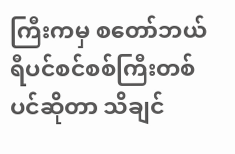ကြီးကမှ စတော်ဘယ်ရီပင်စင်စစ်ကြီးတစ်ပင်ဆိုတာ သိချင်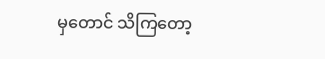မှတောင် သိကြတော့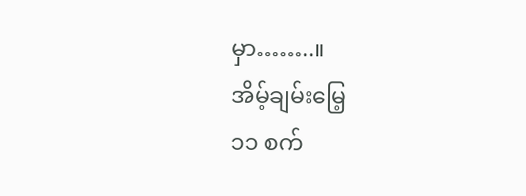မှာ……..။
အိမ့်ချမ်းမြေ့
၁၁ စက်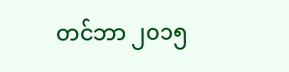တင်ဘာ ၂၀၁၅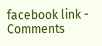facebook link -
Comments